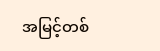အမြင့်တစ်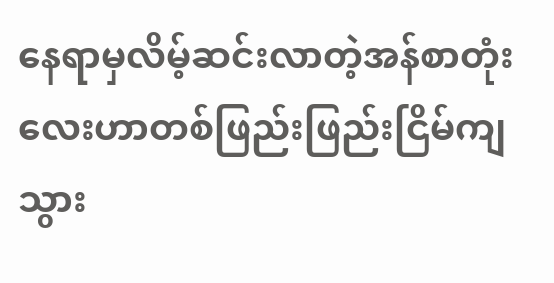နေရာမှလိမ့်ဆင်းလာတဲ့အန်စာတုံးလေးဟာတစ်ဖြည်းဖြည်းငြိမ်ကျသွား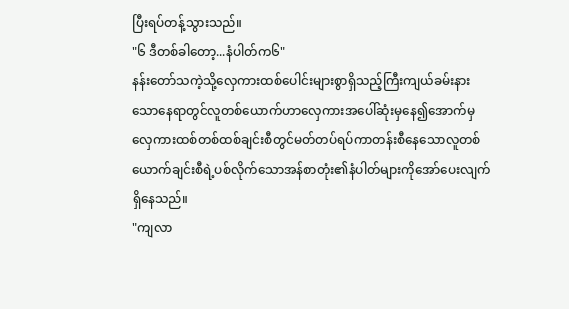ပြီးရပ်တန့်သွားသည်။
"၆ ဒီတစ်ခါတော့...နံပါတ်က၆"
နန်းတော်သကဲ့သို့လှေကားထစ်ပေါင်းများစွာရှိသည့်ကြီးကျယ်ခမ်းနားသောနေရာတွင်လူတစ်ယောက်ဟာလှေကားအပေါ်ဆုံးမှနေ၍အောက်မှလှေကားထစ်တစ်ထစ်ချင်းစီတွင်မတ်တပ်ရပ်ကာတန်းစီနေသောလူတစ်ယောက်ချင်းစီရဲ့ပစ်လိုက်သောအန်စာတုံး၏နံပါတ်များကိုအော်ပေးလျက်ရှိနေသည်။
"ကျလာ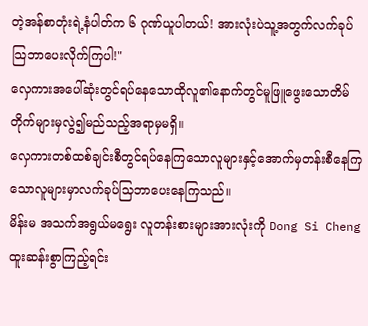တဲ့အန်စာတုံးရဲ့နံပါတ်က ၆ ဂုဏ်ယူပါတယ်! အားလုံးပဲသူ့အတွက်လက်ခုပ်သြဘာပေးလိုက်ကြပါ!"
လှေကားအပေါ်ဆုံးတွင်ရပ်နေသောထိုလူ၏နောက်တွင်မူဖြူဖွေးသောတိမ်တိုက်များမှလွဲ၍မည်သည့်အရာမှမရှိ။
လှေကားတစ်ထစ်ချင်းစီတွင်ရပ်နေကြသောလူများနှင့်အောက်မှတန်းစီနေကြသောလူများမှာလက်ခုပ်သြဘာပေးနေကြသည်။
မိန်းမ အသက်အရွယ်မရွေး လူတန်းစားများအားလုံးကို Dong Si Cheng ထူးဆန်းစွာကြည့်ရင်း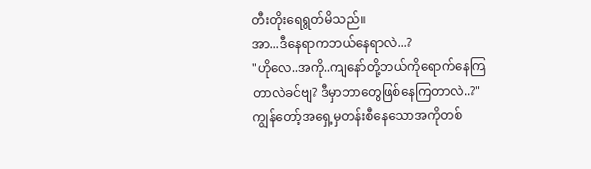တီးတိုးရေရွတ်မိသည်။
အာ...ဒီနေရာကဘယ်နေရာလဲ...?
"ဟိုလေ..အကို..ကျနော်တို့ဘယ်ကိုရောက်နေကြတာလဲခင်ဗျ? ဒီမှာဘာတွေဖြစ်နေကြတာလဲ..?"
ကျွန်တော့်အရှေ့မှတန်းစီနေသောအကိုတစ်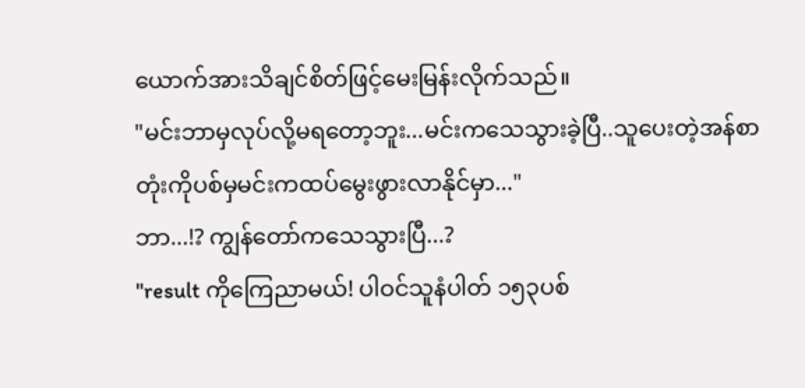ယောက်အားသိချင်စိတ်ဖြင့်မေးမြန်းလိုက်သည်။
"မင်းဘာမှလုပ်လို့မရတော့ဘူး...မင်းကသေသွားခဲ့ပြီ..သူပေးတဲ့အန်စာတုံးကိုပစ်မှမင်းကထပ်မွေးဖွားလာနိုင်မှာ..."
ဘာ...!? ကျွန်တော်ကသေသွားပြီ...?
"result ကိုကြေညာမယ်! ပါဝင်သူနံပါတ် ၁၅၃ပစ်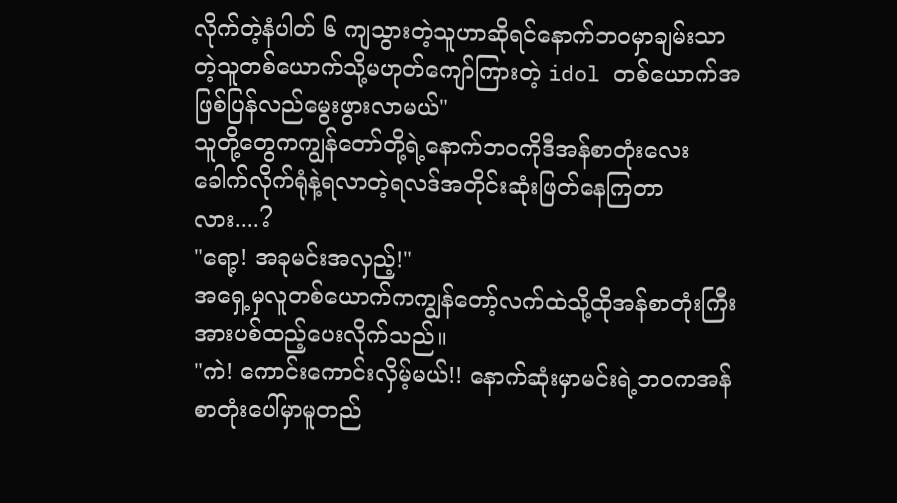လိုက်တဲ့နံပါတ် ၆ ကျသွားတဲ့သူဟာဆိုရင်နောက်ဘဝမှာချမ်းသာတဲ့သူတစ်ယောက်သို့မဟုတ်ကျော်ကြားတဲ့ idol တစ်ယောက်အဖြစ်ပြန်လည်မွေးဖွားလာမယ်"
သူတို့တွေကကျွန်တော်တို့ရဲ့နောက်ဘဝကိုဒီအန်စာတုံးလေးခေါက်လိုက်ရုံနဲ့ရလာတဲ့ရလဒ်အတိုင်းဆုံးဖြတ်နေကြတာလား....?
"ရော့! အခုမင်းအလှည့်!"
အရှေ့မှလူတစ်ယောက်ကကျွန်တော့်လက်ထဲသို့ထိုအန်စာတုံးကြီးအားပစ်ထည့်ပေးလိုက်သည်။
"ကဲ! ကောင်းကောင်းလှိမ့်မယ်!! နောက်ဆုံးမှာမင်းရဲ့ဘဝကအန်စာတုံးပေါ်မှာမူတည်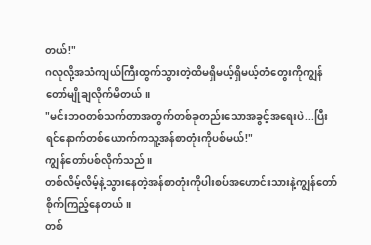တယ်!"
ဂလုလို့အသံကျယ်ကြီးထွက်သွားတဲ့ထိမရှိမယ့်ရှိမယ့်တံတွေးကိုကျွန်တော်မျိုချလိုက်မိတယ်။
"မင်းဘဝတစ်သက်တာအတွက်တစ်ခုတည်းသောအခွင့်အရေးပဲ...ပြီးရင်နောက်တစ်ယောက်ကသူ့အန်စာတုံးကိုပစ်မယ်!"
ကျွန်တော်ပစ်လိုက်သည်။
တစ်လိမ့်လိမ့်နဲ့သွားနေတဲ့အန်စာတုံးကိုပါးစပ်အဟောင်းသားနဲ့ကျွန်တော်စိုက်ကြည့်နေတယ်။
တစ်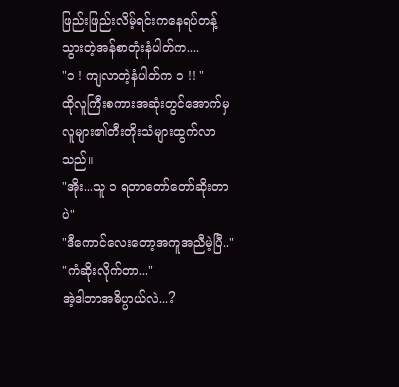ဖြည်းဖြည်းလိမ့်ရင်းကနေရပ်တန့်သွားတဲ့အန်စာတုံးနံပါတ်က....
"၁ ! ကျလာတဲ့နံပါတ်က ၁ !! "
ထိုလူကြီးစကားအဆုံးတွင်အောက်မှလူများ၏တီးတိုးသံများထွက်လာသည်။
"အိုး...သူ ၁ ရတာတော်တော်ဆိုးတာပဲ"
"ဒီကောင်လေးတော့အကူအညီမဲ့ပြီ.."
"ကံဆိုးလိုက်တာ..."
အဲ့ဒါဘာအဓိပ္ပာယ်လဲ...?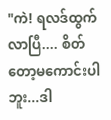"ကဲ! ရလဒ်ထွက်လာပြီ.... စိတ်တော့မကောင်းပါဘူး...ဒါ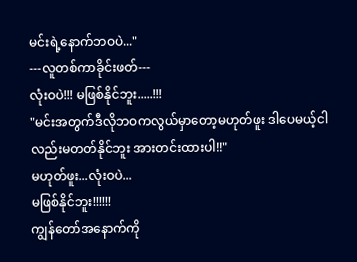မင်းရဲ့နောက်ဘဝပဲ..."
---လူတစ်ကာခိုင်းဖတ်---
လုံးဝပဲ!!! မဖြစ်နိုင်ဘူး.....!!!
"မင်းအတွက်ဒီလိုဘဝကလွယ်မှာတော့မဟုတ်ဖူး ဒါပေမယ့်ငါလည်းမတတ်နိုင်ဘူး အားတင်းထားပါ!!"
မဟုတ်ဖူး...လုံးဝပဲ...
မဖြစ်နိုင်ဘူး!!!!!!
ကျွန်တော်အနောက်ကို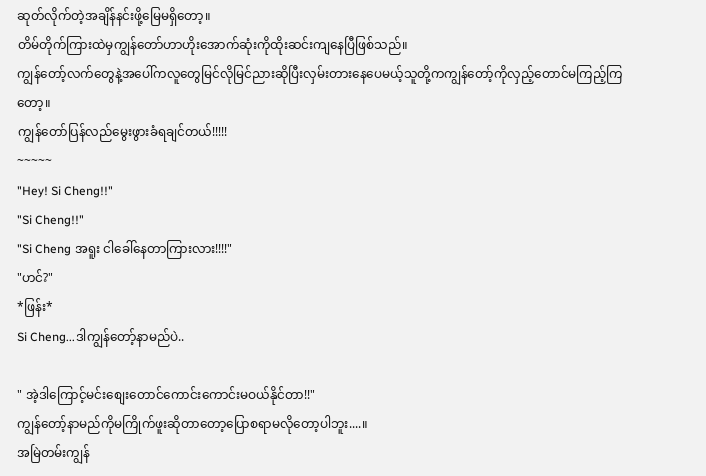ဆုတ်လိုက်တဲ့အချိန်နင်းဖို့မြေမရှိတော့။
တိမ်တိုက်ကြားထဲမှကျွန်တော်ဟာဟိုးအောက်ဆုံးကိုထိုးဆင်းကျနေပြီဖြစ်သည်။
ကျွန်တော့်လက်တွေနဲ့အပေါ်ကလူတွေမြင်လိုမြင်ညားဆိုပြီးလှမ်းတားနေပေမယ့်သူတို့ကကျွန်တော့်ကိုလှည့်တောင်မကြည့်ကြတော့။
ကျွန်တော်ပြန်လည်မွေးဖွားခံရချင်တယ်!!!!!
~~~~~
"Hey! Si Cheng!!"
"Si Cheng!!"
"Si Cheng အရူး ငါခေါ်နေတာကြားလား!!!!"
"ဟင်?"
*ဖြန်း*
Si Cheng...ဒါကျွန်တော့်နာမည်ပဲ..

" အဲ့ဒါကြောင့်မင်းစျေးတောင်ကောင်းကောင်းမဝယ်နိုင်တာ!!"
ကျွန်တော့်နာမည်ကိုမကြိုက်ဖူးဆိုတာတော့ပြောစရာမလိုတော့ပါဘူး....။
အမြဲတမ်းကျွန်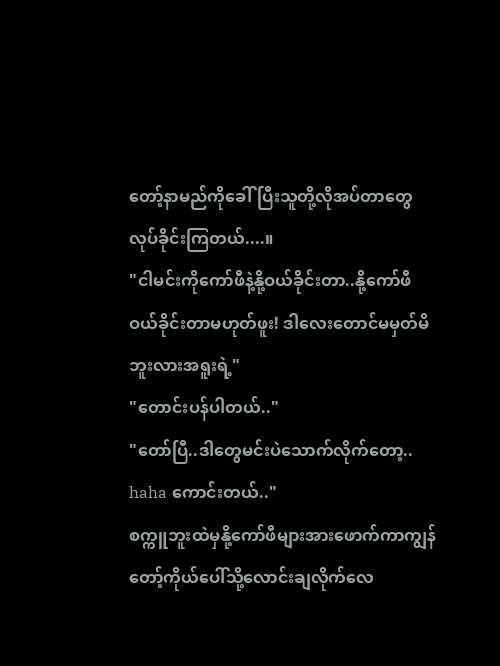တော့်နာမည်ကိုခေါ်ပြီးသူတို့လိုအပ်တာတွေလုပ်ခိုင်းကြတယ်....။
"ငါမင်းကိုကော်ဖီနဲ့နို့ဝယ်ခိုင်းတာ..နို့ကော်ဖီဝယ်ခိုင်းတာမဟုတ်ဖူး! ဒါလေးတောင်မမှတ်မိဘူးလားအရူးရဲ့"
"တောင်းပန်ပါတယ်.."
"တော်ပြီ..ဒါတွေမင်းပဲသောက်လိုက်တော့.. haha ကောင်းတယ်.."
စက္ကူဘူးထဲမှနို့ကော်ဖီများအားဖောက်ကာကျွန်တော့်ကိုယ်ပေါ်သို့လောင်းချလိုက်လေ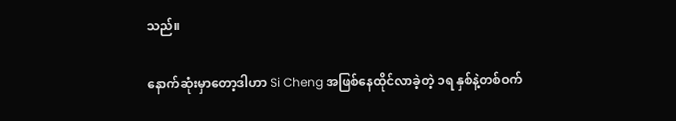သည်။

နောက်ဆုံးမှာတော့ဒါဟာ Si Cheng အဖြစ်နေထိုင်လာခဲ့တဲ့ ၁ရ နှစ်နဲ့တစ်ဝက်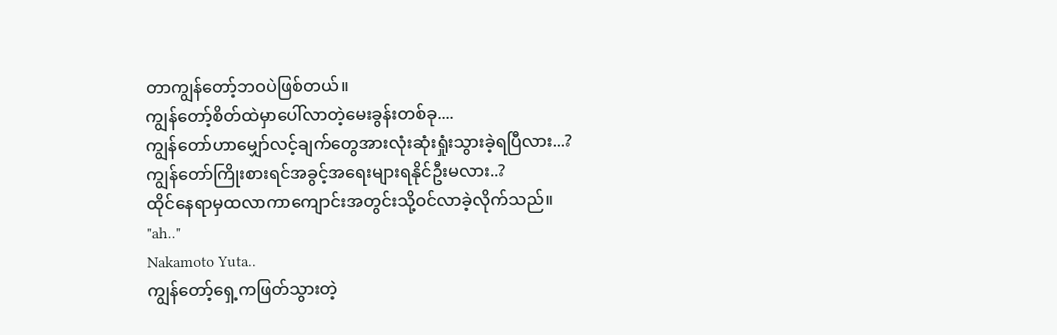တာကျွန်တော့်ဘဝပဲဖြစ်တယ်။
ကျွန်တော့်စိတ်ထဲမှာပေါ်လာတဲ့မေးခွန်းတစ်ခု....
ကျွန်တော်ဟာမျှော်လင့်ချက်တွေအားလုံးဆုံးရှုံးသွားခဲ့ရပြီလား...?
ကျွန်တော်ကြိုးစားရင်အခွင့်အရေးများရနိုင်ဦးမလား..?
ထိုင်နေရာမှထလာကာကျောင်းအတွင်းသို့ဝင်လာခဲ့လိုက်သည်။
"ah.."
Nakamoto Yuta..
ကျွန်တော့်ရှေ့ကဖြတ်သွားတဲ့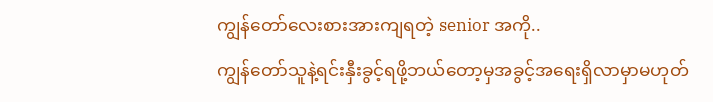ကျွန်တော်လေးစားအားကျရတဲ့ senior အကို..
ကျွန်တော်သူနဲ့ရင်းနှီးခွင့်ရဖို့ဘယ်တော့မှအခွင့်အရေးရှိလာမှာမဟုတ်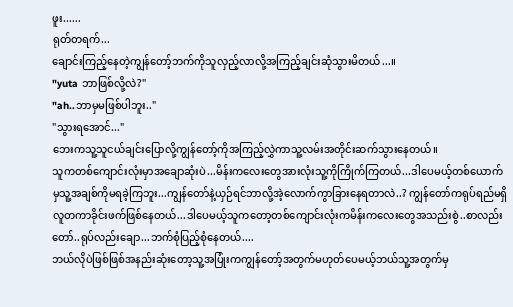ဖူး......
ရုတ်တရက်...
ချောင်းကြည့်နေတဲ့ကျွန်တော့်ဘက်ကိုသူလှည့်လာလို့အကြည့်ချင်းဆုံသွားမိတယ်...။
"yuta ဘာဖြစ်လို့လဲ?"
"ah..ဘာမှမဖြစ်ပါဘူး.."
"သွားရအောင်..."
ဘေးကသူ့သူငယ်ချင်းပြောလို့ကျွန်တော့်ကိုအကြည့်လွှဲကာသူ့လမ်းအတိုင်းဆက်သွားနေတယ်။
သူကတစ်ကျောင်းလုံးမှာအချောဆုံးပဲ...မိန်းကလေးတွေအားလုံးသူ့ကိုကြိုက်ကြတယ်...ဒါပေမယ့်တစ်ယောက်မှသူ့အချစ်ကိုမရခဲ့ကြဘူး...ကျွန်တော်နဲ့ယှဉ်ရင်ဘာလို့အဲ့လောက်ကွာခြားနေရတာလဲ..? ကျွန်တော်ကရုပ်ရည်မရှိလူတကာခိုင်းဖက်ဖြစ်နေတယ်...ဒါပေမယ့်သူကတော့တစ်ကျောင်းလုံးကမိန်းကလေးတွေအသည်းစွဲ..စာလည်းတော်..ရုပ်လည်းချော...ဘက်စုံပြည့်စုံနေတယ်....
ဘယ်လိုပဲဖြစ်ဖြစ်အနည်းဆုံးတော့သူ့အပြုံးကကျွန်တော့်အတွက်မဟုတ်ပေမယ့်ဘယ်သူ့အတွက်မှ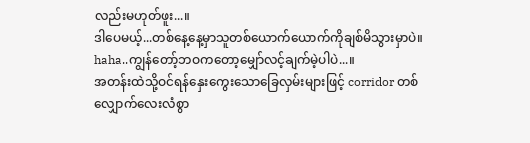လည်းမဟုတ်ဖူး...။
ဒါပေမယ့်...တစ်နေ့နေ့မှာသူတစ်ယောက်ယောက်ကိုချစ်မိသွားမှာပဲ။
haha..ကျွန်တော့်ဘဝကတော့မျှော်လင့်ချက်မဲ့ပါပဲ...။
အတန်းထဲသို့ဝင်ရန်နှေးကွေးသောခြေလှမ်းများဖြင့် corridor တစ်လျှောက်လေးလံစွာ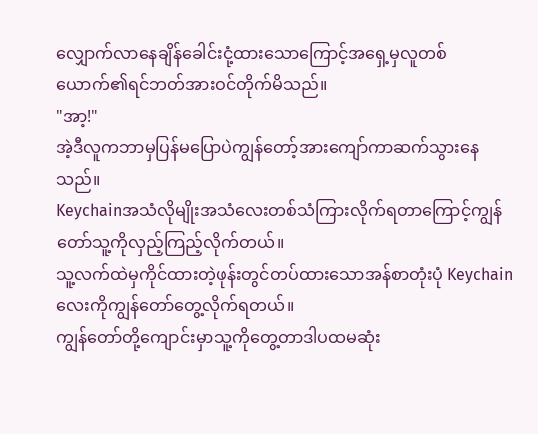လျှောက်လာနေချိန်ခေါင်းငုံ့ထားသောကြောင့်အရှေ့မှလူတစ်ယောက်၏ရင်ဘတ်အားဝင်တိုက်မိသည်။
"အာ့!"
အဲ့ဒီလူကဘာမှပြန်မပြောပဲကျွန်တော့်အားကျော်ကာဆက်သွားနေသည်။
Keychainအသံလိုမျိုးအသံလေးတစ်သံကြားလိုက်ရတာကြောင့်ကျွန်တော်သူ့ကိုလှည့်ကြည့်လိုက်တယ်။
သူ့လက်ထဲမှကိုင်ထားတဲ့ဖုန်းတွင်တပ်ထားသောအန်စာတုံးပုံ Keychain လေးကိုကျွန်တော်တွေ့လိုက်ရတယ်။
ကျွန်တော်တို့ကျောင်းမှာသူ့ကိုတွေ့တာဒါပထမဆုံး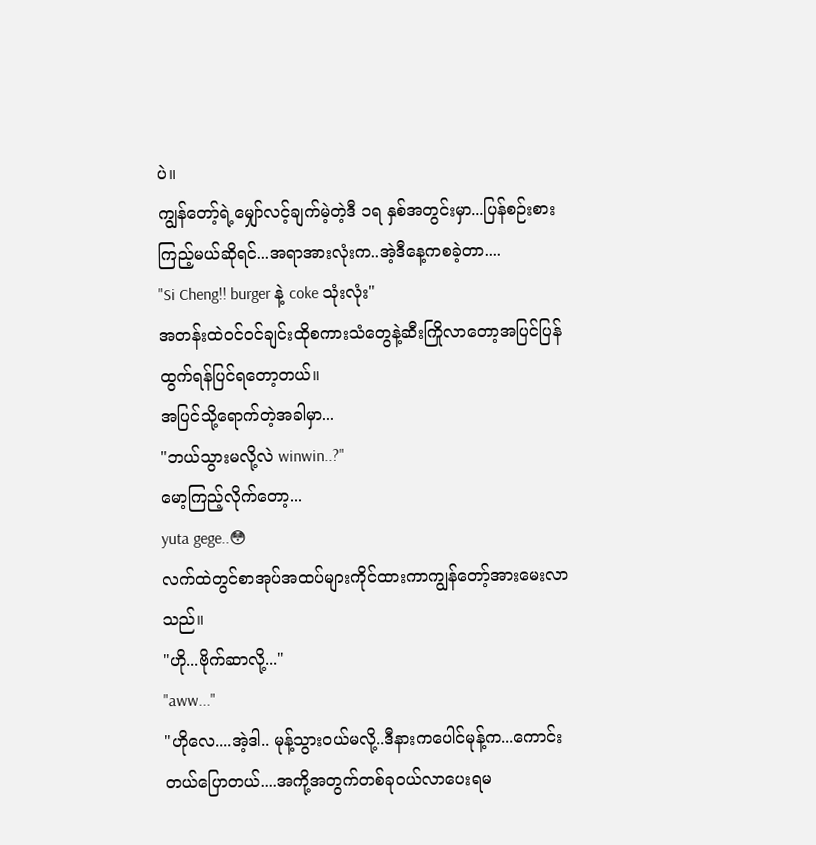ပဲ။
ကျွန်တော့်ရဲ့မျှော်လင့်ချက်မဲ့တဲ့ဒီ ၁ရ နှစ်အတွင်းမှာ...ပြန်စဉ်းစားကြည့်မယ်ဆိုရင်...အရာအားလုံးက..အဲ့ဒီနေ့ကစခဲ့တာ....
"Si Cheng!! burger နဲ့ coke သုံးလုံး"
အတန်းထဲဝင်ဝင်ချင်းထိုစကားသံတွေနဲ့ဆီးကြိုလာတော့အပြင်ပြန်ထွက်ရန်ပြင်ရတော့တယ်။
အပြင်သို့ရောက်တဲ့အခါမှာ...
"ဘယ်သွားမလို့လဲ winwin..?"
မော့ကြည့်လိုက်တော့...
yuta gege..😳
လက်ထဲတွင်စာအုပ်အထပ်များကိုင်ထားကာကျွန်တော့်အားမေးလာသည်။
"ဟို...ဗိုက်ဆာလို့..."
"aww..."
"ဟိုလေ....အဲ့ဒါ.. မုန့်သွားဝယ်မလို့..ဒီနားကပေါင်မုန့်က...ကောင်းတယ်ပြောတယ်....အကို့အတွက်တစ်ခုဝယ်လာပေးရမ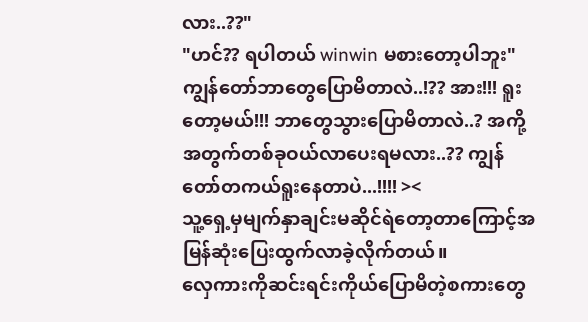လား..??"
"ဟင်?? ရပါတယ် winwin မစားတော့ပါဘူး"
ကျွန်တော်ဘာတွေပြောမိတာလဲ..!?? အား!!! ရူးတော့မယ်!!! ဘာတွေသွားပြောမိတာလဲ..? အကို့အတွက်တစ်ခုဝယ်လာပေးရမလား..?? ကျွန်တော်တကယ်ရူးနေတာပဲ...!!!! ><
သူ့ရှေ့မှမျက်နှာချင်းမဆိုင်ရဲတော့တာကြောင့်အမြန်ဆုံးပြေးထွက်လာခဲ့လိုက်တယ်။
လှေကားကိုဆင်းရင်းကိုယ်ပြောမိတဲ့စကားတွေ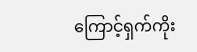ကြောင့်ရှက်ကိုး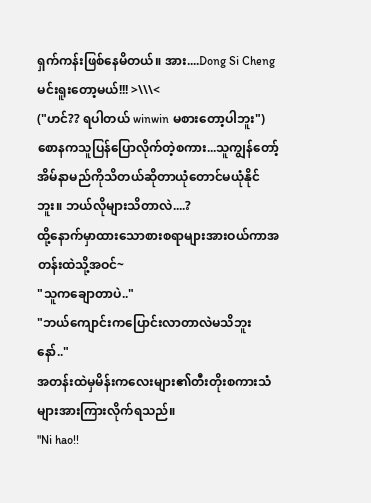ရှက်ကန်းဖြစ်နေမိတယ်။ အား....Dong Si Cheng မင်းရူးတော့မယ်!!! >\\\<
("ဟင်?? ရပါတယ် winwin မစားတော့ပါဘူး")
စောနကသူပြန်ပြောလိုက်တဲ့စကား...သူကျွန်တော့်အိမ်နာမည်ကိုသိတယ်ဆိုတာယုံတောင်မယုံနိုင်ဘူး။ ဘယ်လိုများသိတာလဲ....?
ထို့နောက်မှာထားသောစားစရာများအားဝယ်ကာအတန်းထဲသို့အဝင်~
"သူကချောတာပဲ.."
"ဘယ်ကျောင်းကပြောင်းလာတာလဲမသိဘူးနော်.."
အတန်းထဲမှမိန်းကလေးများ၏တီးတိုးစကားသံများအားကြားလိုက်ရသည်။
"Ni hao!!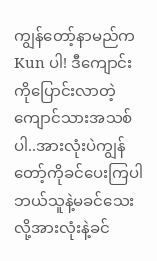ကျွန်တော့်နာမည်က Kun ပါ! ဒီကျောင်းကိုပြောင်းလာတဲ့ကျောင်သားအသစ်ပါ..အားလုံးပဲကျွန်တော့်ကိုခင်ပေးကြပါ ဘယ်သူနဲ့မခင်သေးလို့အားလုံးနဲ့ခင်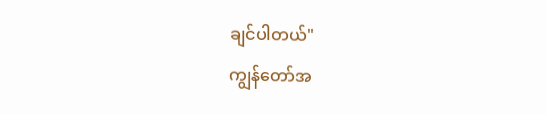ချင်ပါတယ်"
ကျွန်တော်အ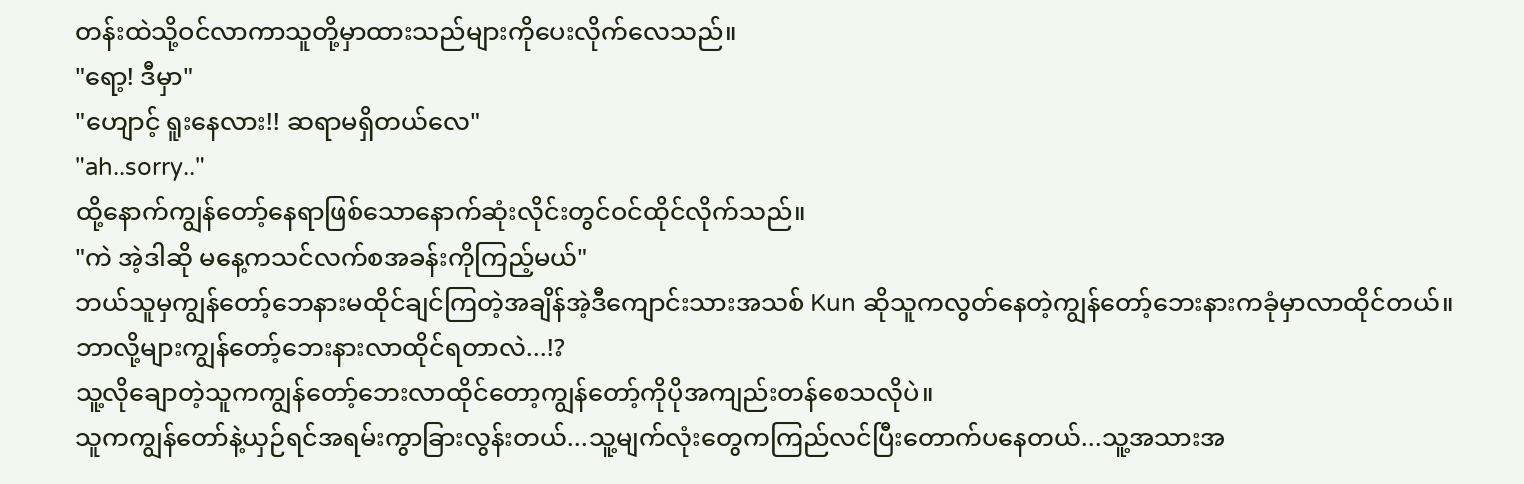တန်းထဲသို့ဝင်လာကာသူတို့မှာထားသည်များကိုပေးလိုက်လေသည်။
"ရော့! ဒီမှာ"
"ဟျောင့် ရူးနေလား!! ဆရာမရှိတယ်လေ"
"ah..sorry.."
ထို့နောက်ကျွန်တော့်နေရာဖြစ်သောနောက်ဆုံးလိုင်းတွင်ဝင်ထိုင်လိုက်သည်။
"ကဲ အဲ့ဒါဆို မနေ့ကသင်လက်စအခန်းကိုကြည့်မယ်"
ဘယ်သူမှကျွန်တော့်ဘေနားမထိုင်ချင်ကြတဲ့အချိန်အဲ့ဒီကျောင်းသားအသစ် Kun ဆိုသူကလွတ်နေတဲ့ကျွန်တော့်ဘေးနားကခုံမှာလာထိုင်တယ်။
ဘာလို့များကျွန်တော့်ဘေးနားလာထိုင်ရတာလဲ...!?
သူ့လိုချောတဲ့သူကကျွန်တော့်ဘေးလာထိုင်တော့ကျွန်တော့်ကိုပိုအကျည်းတန်စေသလိုပဲ။
သူကကျွန်တော်နဲ့ယှဉ်ရင်အရမ်းကွာခြားလွန်းတယ်...သူ့မျက်လုံးတွေကကြည်လင်ပြီးတောက်ပနေတယ်...သူ့အသားအ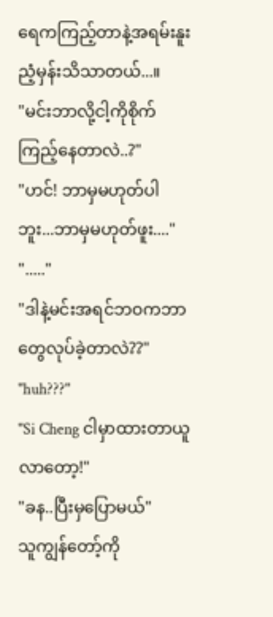ရေကကြည့်တာနဲ့အရမ်းနူးညံ့မှန်းသိသာတယ်...။
"မင်းဘာလို့ငါ့ကိုစိုက်ကြည့်နေတာလဲ..?"
"ဟင်! ဘာမှမဟုတ်ပါဘူး...ဘာမှမဟုတ်ဖူး...."
"....."
"ဒါနဲ့မင်းအရင်ဘဝကဘာတွေလုပ်ခဲ့တာလဲ??"
"huh???"
"Si Cheng ငါမှာထားတာယူလာတော့!"
"ခန..ပြီးမှပြောမယ်"
သူကျွန်တော့်ကို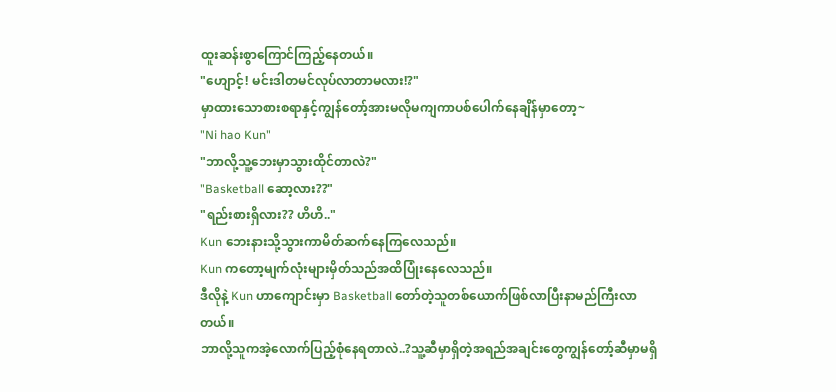ထူးဆန်းစွာကြောင်ကြည့်နေတယ်။
"ဟျောင့်! မင်းဒါတမင်လုပ်လာတာမလား!?"
မှာထားသောစားစရာနှင့်ကျွန်တော့်အားမလိုမကျကာပစ်ပေါက်နေချိန်မှာတော့~
"Ni hao Kun"
"ဘာလို့သူ့ဘေးမှာသွားထိုင်တာလဲ?"
"Basketball ဆော့လား??"
"ရည်းစားရှိလား?? ဟိဟိ.."
Kun ဘေးနားသို့သွားကာမိတ်ဆက်နေကြလေသည်။
Kun ကတော့မျက်လုံးများမှိတ်သည်အထိပြုံးနေလေသည်။
ဒီလိုနဲ့ Kun ဟာကျောင်းမှာ Basketball တော်တဲ့သူတစ်ယောက်ဖြစ်လာပြီးနာမည်ကြီးလာတယ်။
ဘာလို့သူကအဲ့လောက်ပြည့်စုံနေရတာလဲ..?သူ့ဆီမှာရှိတဲ့အရည်အချင်းတွေကျွန်တော့်ဆီမှာမရှိ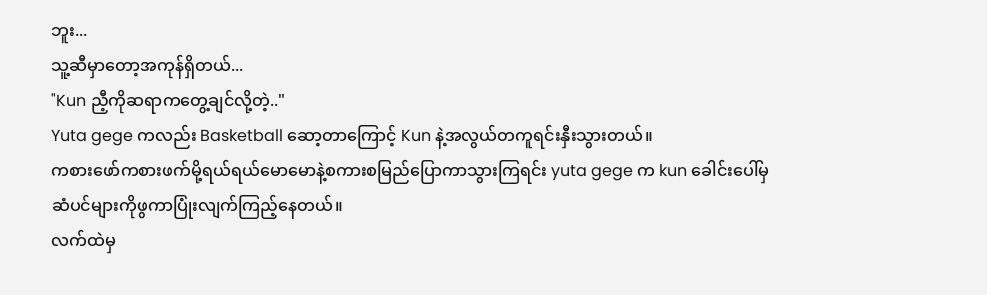ဘူး...
သူ့ဆီမှာတော့အကုန်ရှိတယ်...
"Kun ညီ့ကိုဆရာကတွေ့ချင်လို့တဲ့.."
Yuta gege ကလည်း Basketball ဆော့တာကြောင့် Kun နဲ့အလွယ်တကူရင်းနှီးသွားတယ်။
ကစားဖော်ကစားဖက်မို့ရယ်ရယ်မောမောနဲ့စကားစမြည်ပြောကာသွားကြရင်း yuta gege က kun ခေါင်းပေါ်မှဆံပင်များကိုဖွကာပြုံးလျက်ကြည့်နေတယ်။
လက်ထဲမှ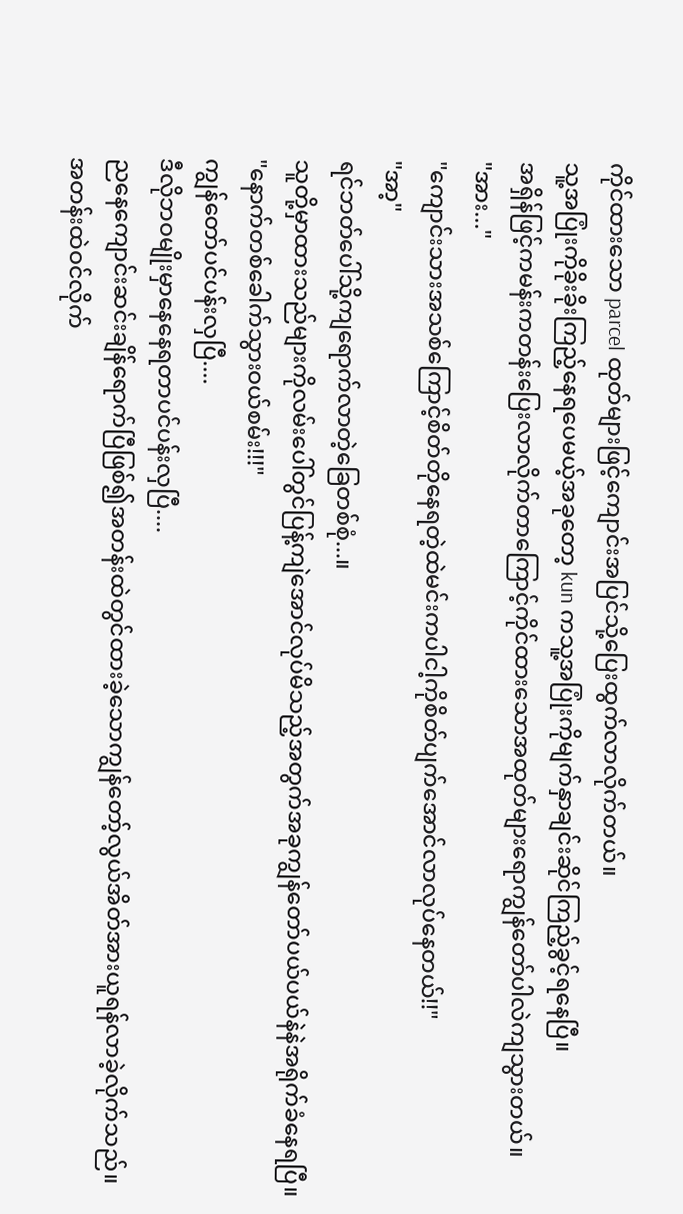ကိုင်ထားသော parcel ထုတ်များဖြင့်ကျောင်းအပြင်သို့ပြေးထွက်လာလိုက်တယ်။
သူ့အပြုံးကိုခိုးခိုးကြည့်နေရပေမယ့်အခုတော့ kun ကသူ့အပြုံးကိုမျက်နှာချင်းဆိုင်ကြည့်ခွင့်ရနေပြီ။
အရှိန်ဖြင့်ကမန်းကတန်းပြေးလာလိုက်တာကြောင့်ကိုင်ထားသောအထုတ်များရောကျွန်တော်ပါလဲကျသွားတယ်။
"အား..."
"ကျောင်းသားအသစ်ကြောင့်စိတ်တိုနေရတဲ့ထဲမင်းကပါငါ့ကိုစိတ်ပျက်အောင်လာလုပ်နေတယ်!!"
"အာ့"
ရင်ဘတ်ပေါ်သို့ကျရောက်လာတဲ့ခြေတစ်စုံ...။
သူတို့မှာထားသည်များကိုလမ်းပေါ်တွင်ပြန့်ကျဲအောင်လုပ်မိသည့်အတွက်အခုကျွန်တော်ပယ်ပယ်နဲနဲအရိုက်ခံနေရပြီ။
"နောက်တစ်ခေါက်သွားဝယ်စမ်း!!!"
ကျွန်တော်ပင်ပန်းလှပြီ....
ဒီလိုဘဝမျိုးမှာနေနေရတာပင်ပန်းလှပြီ....
ညနေကျောင်းဆင်းချိန်ရောက်ပြီဖြစ်၍အတန်းထဲတွင်ထားခဲ့သောကျွန်တော့်လွယ်အိတ်အားယူရန်လာခဲ့လိုက်သည်။
အတန်းထဲဝင်လိုက်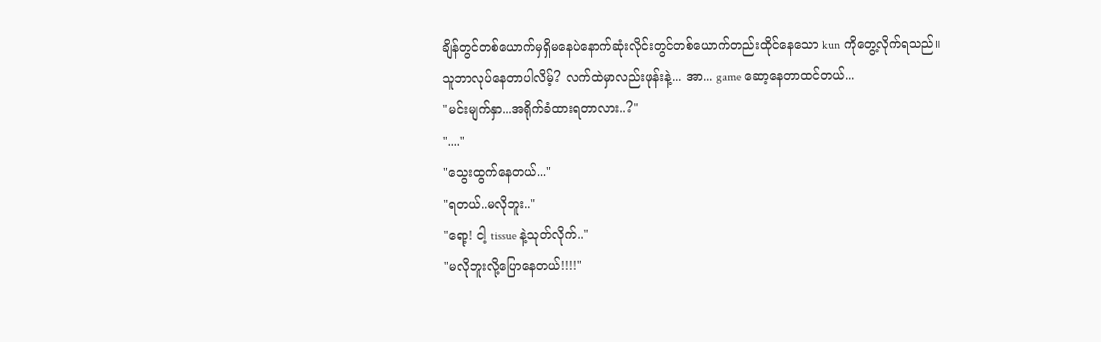ချိန်တွင်တစ်ယောက်မှရှိမနေပဲနောက်ဆုံးလိုင်းတွင်တစ်ယောက်တည်းထိုင်နေသော kun ကိုတွေ့လိုက်ရသည်။
သူဘာလုပ်နေတာပါလိမ့်? လက်ထဲမှာလည်းဖုန်းနဲ့... အာ... game ဆော့နေတာထင်တယ်...
"မင်းမျက်နှာ...အရိုက်ခံထားရတာလား..?"
"...."
"သွေးထွက်နေတယ်..."
"ရတယ်..မလိုဘူး.."
"ရော့! ငါ့ tissue နဲ့သုတ်လိုက်.."
"မလိုဘူးလို့ပြောနေတယ်!!!!"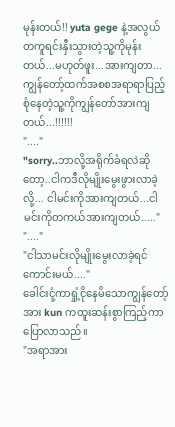မုန်းတယ်!! yuta gege နဲ့အလွယ်တကူရင်းနှီးသွားတဲ့သူ့ကိုမုန်းတယ်...မဟုတ်ဖူး...အားကျတာ...ကျွန်တော့်ထက်အစစအရာရာပြည့်စုံနေတဲ့သူ့ကိုကျွန်တော်အားကျတယ်...!!!!!!
"...."
"sorry..ဘာလို့အရိုက်ခံရလဲဆိုတော့..ငါကဒီလိုမျိုးမွေးဖွားလာခဲ့လို့... ငါမင်းကိုအားကျတယ်...ငါမင်းကိုတကယ်အားကျတယ်....."
"...."
"ငါသာမင်းလိုမျိုးမွေးလာခဲ့ရင်ကောင်းမယ်...."
ခေါင်းငုံ့ကာရှုံ့ငိုနေမိသောကျွန်တော့်အား kun ကထူးဆန်းစွာကြည့်ကာပြောလာသည်။
"အရာအား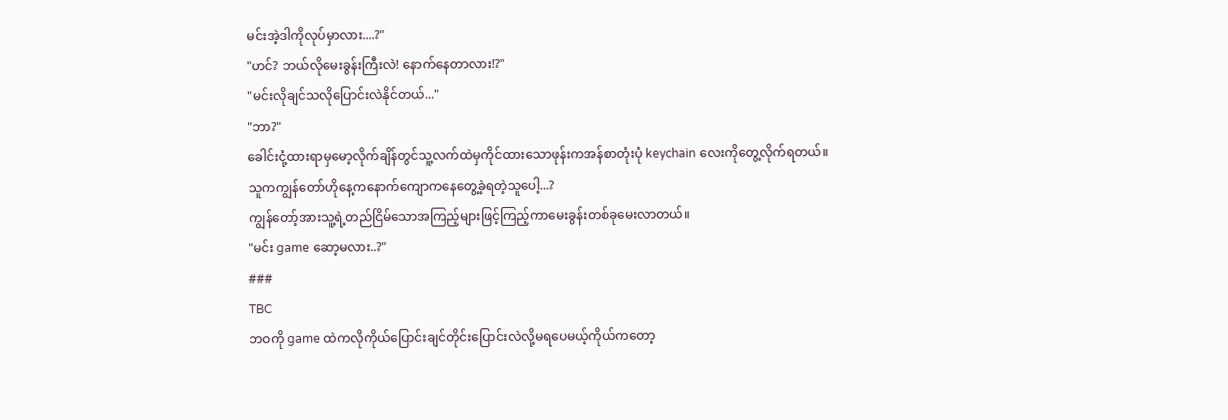မင်းအဲ့ဒါကိုလုပ်မှာလား....?"
"ဟင်? ဘယ်လိုမေးခွန်းကြီးလဲ! နောက်နေတာလား!?"
"မင်းလိုချင်သလိုပြောင်းလဲနိုင်တယ်..."
"ဘာ?"
ခေါင်းငုံ့ထားရာမှမော့လိုက်ချိန်တွင်သူ့လက်ထဲမှကိုင်ထားသောဖုန်းကအန်စာတုံးပုံ keychain လေးကိုတွေ့လိုက်ရတယ်။
သူကကျွန်တော်ဟိုနေ့ကနောက်ကျောကနေတွေ့ခဲ့ရတဲ့သူပေါ့...?
ကျွန်တော့်အားသူ့ရဲ့တည်ငြိမ်သောအကြည့်များဖြင့်ကြည့်ကာမေးခွန်းတစ်ခုမေးလာတယ်။
"မင်း game ဆော့မလား..?"
###
TBC
ဘဝကို game ထဲကလိုကိုယ်ပြောင်းချင်တိုင်းပြောင်းလဲလို့မရပေမယ့်ကိုယ်ကတော့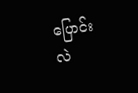ပြောင်းလဲ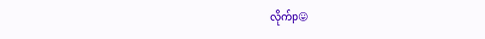လိုက်p😛